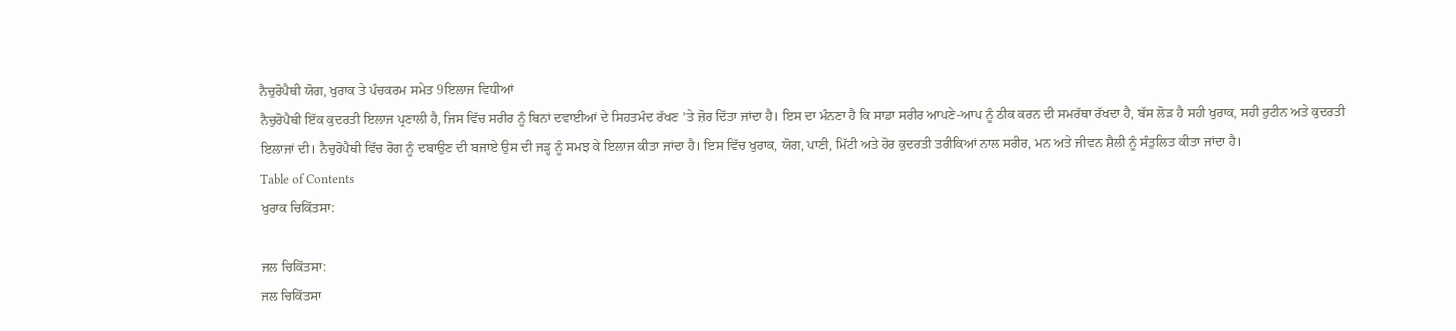ਨੈਚੁਰੋਪੈਥੀ ਯੋਗ, ਖੁਰਾਕ ਤੇ ਪੰਚਕਰਮ ਸਮੇਤ 9ਇਲਾਜ ਵਿਧੀਆਂ
ਨੈਚੁਰੋਪੈਥੀ ਇੱਕ ਕੁਦਰਤੀ ਇਲਾਜ ਪ੍ਰਣਾਲੀ ਹੈ, ਜਿਸ ਵਿੱਚ ਸਰੀਰ ਨੂੰ ਬਿਨਾਂ ਦਵਾਈਆਂ ਦੇ ਸਿਹਤਮੰਦ ਰੱਖਣ ’ਤੇ ਜ਼ੋਰ ਦਿੱਤਾ ਜਾਂਦਾ ਹੈ। ਇਸ ਦਾ ਮੰਨਣਾ ਹੈ ਕਿ ਸਾਡਾ ਸਰੀਰ ਆਪਣੇ-ਆਪ ਨੂੰ ਠੀਕ ਕਰਨ ਦੀ ਸਮਰੱਥਾ ਰੱਖਦਾ ਹੈ, ਬੱਸ ਲੋੜ ਹੈ ਸਹੀ ਖੁਰਾਕ, ਸਹੀ ਰੁਟੀਨ ਅਤੇ ਕੁਦਰਤੀ ਇਲਾਜਾਂ ਦੀ। ਨੈਚੁਰੋਪੈਥੀ ਵਿੱਚ ਰੋਗ ਨੂੰ ਦਬਾਉਣ ਦੀ ਬਜਾਏ ਉਸ ਦੀ ਜੜ੍ਹ ਨੂੰ ਸਮਝ ਕੇ ਇਲਾਜ ਕੀਤਾ ਜਾਂਦਾ ਹੈ। ਇਸ ਵਿੱਚ ਖੁਰਾਕ, ਯੋਗ, ਪਾਣੀ, ਮਿੱਟੀ ਅਤੇ ਹੋਰ ਕੁਦਰਤੀ ਤਰੀਕਿਆਂ ਨਾਲ ਸਰੀਰ, ਮਨ ਅਤੇ ਜੀਵਨ ਸ਼ੈਲੀ ਨੂੰ ਸੰਤੁਲਿਤ ਕੀਤਾ ਜਾਂਦਾ ਹੈ।
Table of Contents
ਖੁਰਾਕ ਚਿਕਿੱਤਸਾ:

ਜਲ ਚਿਕਿੱਤਸਾ:
ਜਲ ਚਿਕਿੱਤਸਾ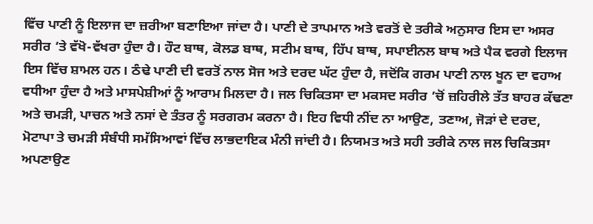ਵਿੱਚ ਪਾਣੀ ਨੂੰ ਇਲਾਜ ਦਾ ਜ਼ਰੀਆ ਬਣਾਇਆ ਜਾਂਦਾ ਹੈ। ਪਾਣੀ ਦੇ ਤਾਪਮਾਨ ਅਤੇ ਵਰਤੋਂ ਦੇ ਤਰੀਕੇ ਅਨੁਸਾਰ ਇਸ ਦਾ ਅਸਰ ਸਰੀਰ ’ਤੇ ਵੱਖੋ-ਵੱਖਰਾ ਹੁੰਦਾ ਹੈ। ਹੌਟ ਬਾਥ, ਕੋਲਡ ਬਾਥ, ਸਟੀਮ ਬਾਥ, ਹਿੱਪ ਬਾਥ, ਸਪਾਈਨਲ ਬਾਥ ਅਤੇ ਪੈਕ ਵਰਗੇ ਇਲਾਜ ਇਸ ਵਿੱਚ ਸ਼ਾਮਲ ਹਨ। ਠੰਢੇ ਪਾਣੀ ਦੀ ਵਰਤੋਂ ਨਾਲ ਸੋਜ ਅਤੇ ਦਰਦ ਘੱਟ ਹੁੰਦਾ ਹੈ, ਜਦੋਂਕਿ ਗਰਮ ਪਾਣੀ ਨਾਲ ਖੂਨ ਦਾ ਵਹਾਅ ਵਧੀਆ ਹੁੰਦਾ ਹੈ ਅਤੇ ਮਾਸਪੇਸ਼ੀਆਂ ਨੂੰ ਆਰਾਮ ਮਿਲਦਾ ਹੈ। ਜਲ ਚਿਕਿਤਸਾ ਦਾ ਮਕਸਦ ਸਰੀਰ ’ਚੋਂ ਜ਼ਹਿਰੀਲੇ ਤੱਤ ਬਾਹਰ ਕੱਢਣਾ ਅਤੇ ਚਮੜੀ, ਪਾਚਨ ਅਤੇ ਨਸਾਂ ਦੇ ਤੰਤਰ ਨੂੰ ਸਰਗਰਮ ਕਰਨਾ ਹੈ। ਇਹ ਵਿਧੀ ਨੀਂਦ ਨਾ ਆਉਣ, ਤਣਾਅ, ਜੋੜਾਂ ਦੇ ਦਰਦ, ਮੋਟਾਪਾ ਤੇ ਚਮੜੀ ਸੰਬੰਧੀ ਸਮੱਸਿਆਵਾਂ ਵਿੱਚ ਲਾਭਦਾਇਕ ਮੰਨੀ ਜਾਂਦੀ ਹੈ। ਨਿਯਮਤ ਅਤੇ ਸਹੀ ਤਰੀਕੇ ਨਾਲ ਜਲ ਚਿਕਿਤਸਾ ਅਪਣਾਉਣ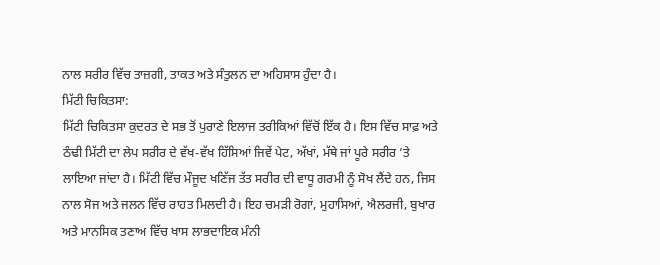ਨਾਲ ਸਰੀਰ ਵਿੱਚ ਤਾਜ਼ਗੀ, ਤਾਕਤ ਅਤੇ ਸੰਤੁਲਨ ਦਾ ਅਹਿਸਾਸ ਹੁੰਦਾ ਹੈ।
ਮਿੱਟੀ ਚਿਕਿਤਸਾ:
ਮਿੱਟੀ ਚਿਕਿਤਸਾ ਕੁਦਰਤ ਦੇ ਸਭ ਤੋਂ ਪੁਰਾਣੇ ਇਲਾਜ ਤਰੀਕਿਆਂ ਵਿੱਚੋਂ ਇੱਕ ਹੈ। ਇਸ ਵਿੱਚ ਸਾਫ਼ ਅਤੇ ਠੰਢੀ ਮਿੱਟੀ ਦਾ ਲੇਪ ਸਰੀਰ ਦੇ ਵੱਖ-ਵੱਖ ਹਿੱਸਿਆਂ ਜਿਵੇਂ ਪੇਟ, ਅੱਖਾਂ, ਮੱਥੇ ਜਾਂ ਪੂਰੇ ਸਰੀਰ ’ਤੇ ਲਾਇਆ ਜਾਂਦਾ ਹੈ। ਮਿੱਟੀ ਵਿੱਚ ਮੌਜੂਦ ਖਣਿੱਜ ਤੱਤ ਸਰੀਰ ਦੀ ਵਾਧੂ ਗਰਮੀ ਨੂੰ ਸੋਖ ਲੈਂਦੇ ਹਨ, ਜਿਸ ਨਾਲ ਸੋਜ ਅਤੇ ਜਲਨ ਵਿੱਚ ਰਾਹਤ ਮਿਲਦੀ ਹੈ। ਇਹ ਚਮੜੀ ਰੋਗਾਂ, ਮੁਹਾਸਿਆਂ, ਐਲਰਜੀ, ਬੁਖਾਰ ਅਤੇ ਮਾਨਸਿਕ ਤਣਾਅ ਵਿੱਚ ਖਾਸ ਲਾਭਦਾਇਕ ਮੰਨੀ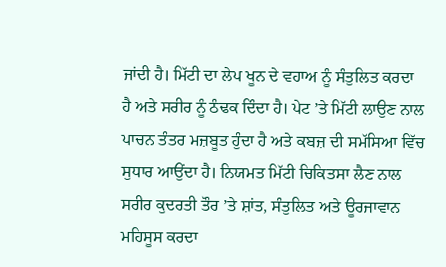ਜਾਂਦੀ ਹੈ। ਮਿੱਟੀ ਦਾ ਲੇਪ ਖੂਨ ਦੇ ਵਹਾਅ ਨੂੰ ਸੰਤੁਲਿਤ ਕਰਦਾ ਹੈ ਅਤੇ ਸਰੀਰ ਨੂੰ ਠੰਢਕ ਦਿੰਦਾ ਹੈ। ਪੇਟ ’ਤੇ ਮਿੱਟੀ ਲਾਉਣ ਨਾਲ ਪਾਚਨ ਤੰਤਰ ਮਜ਼ਬੂਤ ਹੁੰਦਾ ਹੈ ਅਤੇ ਕਬਜ਼ ਦੀ ਸਮੱਸਿਆ ਵਿੱਚ ਸੁਧਾਰ ਆਉਂਦਾ ਹੈ। ਨਿਯਮਤ ਮਿੱਟੀ ਚਿਕਿਤਸਾ ਲੈਣ ਨਾਲ ਸਰੀਰ ਕੁਦਰਤੀ ਤੌਰ ’ਤੇ ਸ਼ਾਂਤ, ਸੰਤੁਲਿਤ ਅਤੇ ਊਰਜਾਵਾਨ ਮਹਿਸੂਸ ਕਰਦਾ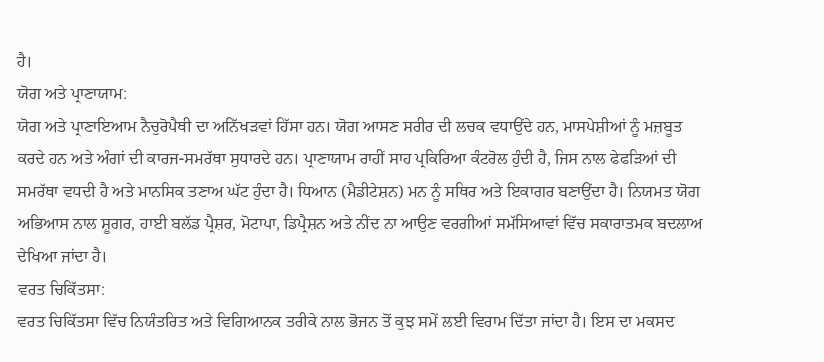ਹੈ।
ਯੋਗ ਅਤੇ ਪ੍ਰਾਣਾਯਾਮ:
ਯੋਗ ਅਤੇ ਪ੍ਰਾਣਾਇਆਮ ਨੈਚੁਰੋਪੈਥੀ ਦਾ ਅਨਿੱਖੜਵਾਂ ਹਿੱਸਾ ਹਨ। ਯੋਗ ਆਸਣ ਸਰੀਰ ਦੀ ਲਚਕ ਵਧਾਉਂਦੇ ਹਨ, ਮਾਸਪੇਸ਼ੀਆਂ ਨੂੰ ਮਜ਼ਬੂਤ ਕਰਦੇ ਹਨ ਅਤੇ ਅੰਗਾਂ ਦੀ ਕਾਰਜ-ਸਮਰੱਥਾ ਸੁਧਾਰਦੇ ਹਨ। ਪ੍ਰਾਣਾਯਾਮ ਰਾਹੀਂ ਸਾਹ ਪ੍ਰਕਿਰਿਆ ਕੰਟਰੋਲ ਹੁੰਦੀ ਹੈ, ਜਿਸ ਨਾਲ ਫੇਫੜਿਆਂ ਦੀ ਸਮਰੱਥਾ ਵਧਦੀ ਹੈ ਅਤੇ ਮਾਨਸਿਕ ਤਣਾਅ ਘੱਟ ਹੁੰਦਾ ਹੈ। ਧਿਆਨ (ਮੈਡੀਟੇਸ਼ਨ) ਮਨ ਨੂੰ ਸਥਿਰ ਅਤੇ ਇਕਾਗਰ ਬਣਾਉਂਦਾ ਹੈ। ਨਿਯਮਤ ਯੋਗ ਅਭਿਆਸ ਨਾਲ ਸ਼ੂਗਰ, ਹਾਈ ਬਲੱਡ ਪ੍ਰੈਸ਼ਰ, ਮੋਟਾਪਾ, ਡਿਪ੍ਰੈਸ਼ਨ ਅਤੇ ਨੀਂਦ ਨਾ ਆਉਣ ਵਰਗੀਆਂ ਸਮੱਸਿਆਵਾਂ ਵਿੱਚ ਸਕਾਰਾਤਮਕ ਬਦਲਾਅ ਦੇਖਿਆ ਜਾਂਦਾ ਹੈ।
ਵਰਤ ਚਿਕਿੱਤਸਾ:
ਵਰਤ ਚਿਕਿੱਤਸਾ ਵਿੱਚ ਨਿਯੰਤਰਿਤ ਅਤੇ ਵਿਗਿਆਨਕ ਤਰੀਕੇ ਨਾਲ ਭੋਜਨ ਤੋਂ ਕੁਝ ਸਮੇਂ ਲਈ ਵਿਰਾਮ ਦਿੱਤਾ ਜਾਂਦਾ ਹੈ। ਇਸ ਦਾ ਮਕਸਦ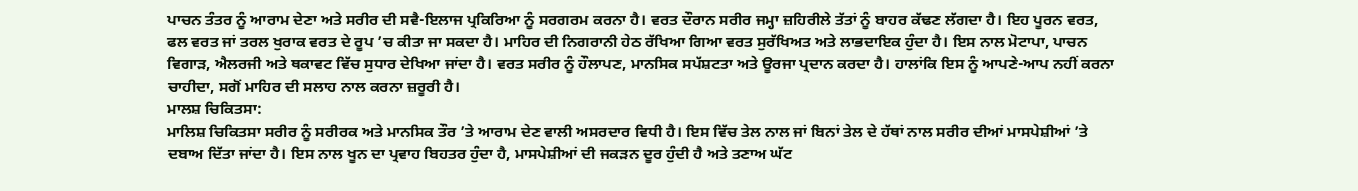ਪਾਚਨ ਤੰਤਰ ਨੂੰ ਆਰਾਮ ਦੇਣਾ ਅਤੇ ਸਰੀਰ ਦੀ ਸਵੈ-ਇਲਾਜ ਪ੍ਰਕਿਰਿਆ ਨੂੰ ਸਰਗਰਮ ਕਰਨਾ ਹੈ। ਵਰਤ ਦੌਰਾਨ ਸਰੀਰ ਜਮ੍ਹਾ ਜ਼ਹਿਰੀਲੇ ਤੱਤਾਂ ਨੂੰ ਬਾਹਰ ਕੱਢਣ ਲੱਗਦਾ ਹੈ। ਇਹ ਪੂਰਨ ਵਰਤ, ਫਲ ਵਰਤ ਜਾਂ ਤਰਲ ਖੁਰਾਕ ਵਰਤ ਦੇ ਰੂਪ ’ਚ ਕੀਤਾ ਜਾ ਸਕਦਾ ਹੈ। ਮਾਹਿਰ ਦੀ ਨਿਗਰਾਨੀ ਹੇਠ ਰੱਖਿਆ ਗਿਆ ਵਰਤ ਸੁਰੱਖਿਅਤ ਅਤੇ ਲਾਭਦਾਇਕ ਹੁੰਦਾ ਹੈ। ਇਸ ਨਾਲ ਮੋਟਾਪਾ, ਪਾਚਨ ਵਿਗਾੜ, ਐਲਰਜੀ ਅਤੇ ਥਕਾਵਟ ਵਿੱਚ ਸੁਧਾਰ ਦੇਖਿਆ ਜਾਂਦਾ ਹੈ। ਵਰਤ ਸਰੀਰ ਨੂੰ ਹੌਲਾਪਣ, ਮਾਨਸਿਕ ਸਪੱਸ਼ਟਤਾ ਅਤੇ ਊਰਜਾ ਪ੍ਰਦਾਨ ਕਰਦਾ ਹੈ। ਹਾਲਾਂਕਿ ਇਸ ਨੂੰ ਆਪਣੇ-ਆਪ ਨਹੀਂ ਕਰਨਾ ਚਾਹੀਦਾ, ਸਗੋਂ ਮਾਹਿਰ ਦੀ ਸਲਾਹ ਨਾਲ ਕਰਨਾ ਜ਼ਰੂਰੀ ਹੈ।
ਮਾਲਸ਼ ਚਿਕਿਤਸਾ:
ਮਾਲਿਸ਼ ਚਿਕਿਤਸਾ ਸਰੀਰ ਨੂੰ ਸਰੀਰਕ ਅਤੇ ਮਾਨਸਿਕ ਤੌਰ ’ਤੇ ਆਰਾਮ ਦੇਣ ਵਾਲੀ ਅਸਰਦਾਰ ਵਿਧੀ ਹੈ। ਇਸ ਵਿੱਚ ਤੇਲ ਨਾਲ ਜਾਂ ਬਿਨਾਂ ਤੇਲ ਦੇ ਹੱਥਾਂ ਨਾਲ ਸਰੀਰ ਦੀਆਂ ਮਾਸਪੇਸ਼ੀਆਂ ’ਤੇ ਦਬਾਅ ਦਿੱਤਾ ਜਾਂਦਾ ਹੈ। ਇਸ ਨਾਲ ਖੂਨ ਦਾ ਪ੍ਰਵਾਹ ਬਿਹਤਰ ਹੁੰਦਾ ਹੈ, ਮਾਸਪੇਸ਼ੀਆਂ ਦੀ ਜਕੜਨ ਦੂਰ ਹੁੰਦੀ ਹੈ ਅਤੇ ਤਣਾਅ ਘੱਟ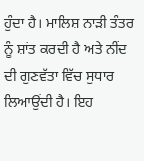ਹੁੰਦਾ ਹੈ। ਮਾਲਿਸ਼ ਨਾੜੀ ਤੰਤਰ ਨੂੰ ਸ਼ਾਂਤ ਕਰਦੀ ਹੈ ਅਤੇ ਨੀਂਦ ਦੀ ਗੁਣਵੱਤਾ ਵਿੱਚ ਸੁਧਾਰ ਲਿਆਉਂਦੀ ਹੈ। ਇਹ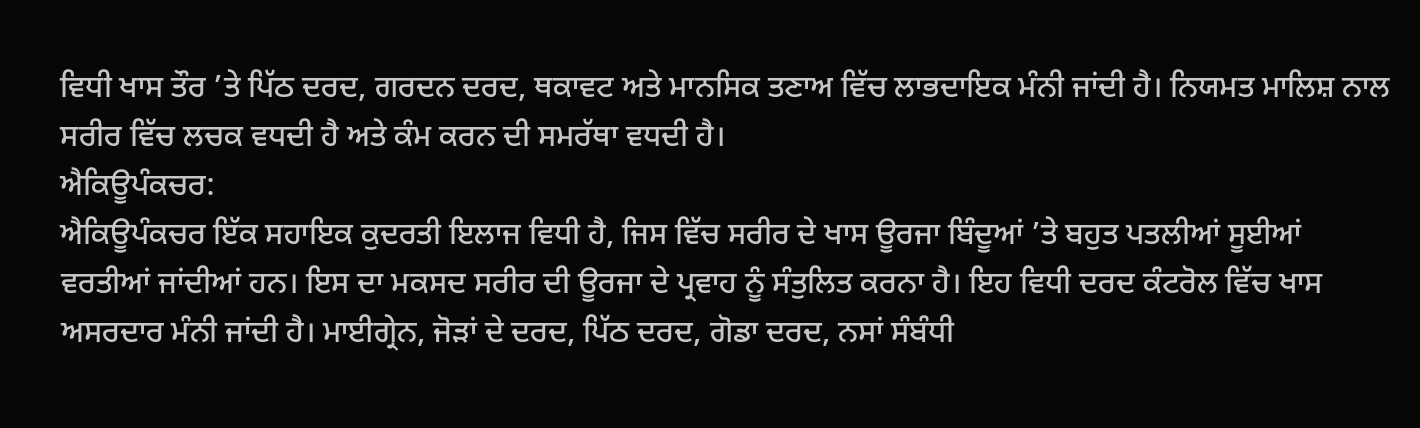ਵਿਧੀ ਖਾਸ ਤੌਰ ’ਤੇ ਪਿੱਠ ਦਰਦ, ਗਰਦਨ ਦਰਦ, ਥਕਾਵਟ ਅਤੇ ਮਾਨਸਿਕ ਤਣਾਅ ਵਿੱਚ ਲਾਭਦਾਇਕ ਮੰਨੀ ਜਾਂਦੀ ਹੈ। ਨਿਯਮਤ ਮਾਲਿਸ਼ ਨਾਲ ਸਰੀਰ ਵਿੱਚ ਲਚਕ ਵਧਦੀ ਹੈ ਅਤੇ ਕੰਮ ਕਰਨ ਦੀ ਸਮਰੱਥਾ ਵਧਦੀ ਹੈ।
ਐਕਿਊਪੰਕਚਰ:
ਐਕਿਊਪੰਕਚਰ ਇੱਕ ਸਹਾਇਕ ਕੁਦਰਤੀ ਇਲਾਜ ਵਿਧੀ ਹੈ, ਜਿਸ ਵਿੱਚ ਸਰੀਰ ਦੇ ਖਾਸ ਊਰਜਾ ਬਿੰਦੂਆਂ ’ਤੇ ਬਹੁਤ ਪਤਲੀਆਂ ਸੂਈਆਂ ਵਰਤੀਆਂ ਜਾਂਦੀਆਂ ਹਨ। ਇਸ ਦਾ ਮਕਸਦ ਸਰੀਰ ਦੀ ਊਰਜਾ ਦੇ ਪ੍ਰਵਾਹ ਨੂੰ ਸੰਤੁਲਿਤ ਕਰਨਾ ਹੈ। ਇਹ ਵਿਧੀ ਦਰਦ ਕੰਟਰੋਲ ਵਿੱਚ ਖਾਸ ਅਸਰਦਾਰ ਮੰਨੀ ਜਾਂਦੀ ਹੈ। ਮਾਈਗ੍ਰੇਨ, ਜੋੜਾਂ ਦੇ ਦਰਦ, ਪਿੱਠ ਦਰਦ, ਗੋਡਾ ਦਰਦ, ਨਸਾਂ ਸੰਬੰਧੀ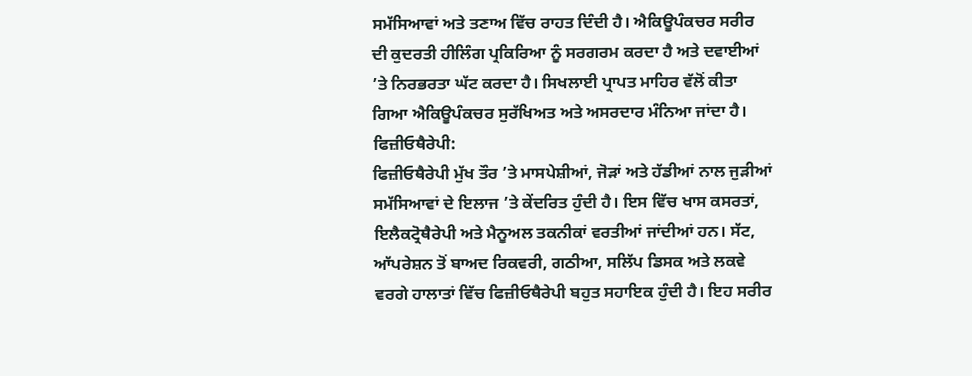ਸਮੱਸਿਆਵਾਂ ਅਤੇ ਤਣਾਅ ਵਿੱਚ ਰਾਹਤ ਦਿੰਦੀ ਹੈ। ਐਕਿਊਪੰਕਚਰ ਸਰੀਰ ਦੀ ਕੁਦਰਤੀ ਹੀਲਿੰਗ ਪ੍ਰਕਿਰਿਆ ਨੂੰ ਸਰਗਰਮ ਕਰਦਾ ਹੈ ਅਤੇ ਦਵਾਈਆਂ ’ਤੇ ਨਿਰਭਰਤਾ ਘੱਟ ਕਰਦਾ ਹੈ। ਸਿਖਲਾਈ ਪ੍ਰਾਪਤ ਮਾਹਿਰ ਵੱਲੋਂ ਕੀਤਾ ਗਿਆ ਐਕਿਊਪੰਕਚਰ ਸੁਰੱਖਿਅਤ ਅਤੇ ਅਸਰਦਾਰ ਮੰਨਿਆ ਜਾਂਦਾ ਹੈ।
ਫਿਜ਼ੀਓਥੈਰੇਪੀ:
ਫਿਜ਼ੀਓਥੈਰੇਪੀ ਮੁੱਖ ਤੌਰ ’ਤੇ ਮਾਸਪੇਸ਼ੀਆਂ, ਜੋੜਾਂ ਅਤੇ ਹੱਡੀਆਂ ਨਾਲ ਜੁੜੀਆਂ ਸਮੱਸਿਆਵਾਂ ਦੇ ਇਲਾਜ ’ਤੇ ਕੇਂਦਰਿਤ ਹੁੰਦੀ ਹੈ। ਇਸ ਵਿੱਚ ਖਾਸ ਕਸਰਤਾਂ, ਇਲੈਕਟ੍ਰੋਥੈਰੇਪੀ ਅਤੇ ਮੈਨੂਅਲ ਤਕਨੀਕਾਂ ਵਰਤੀਆਂ ਜਾਂਦੀਆਂ ਹਨ। ਸੱਟ, ਆੱਪਰੇਸ਼ਨ ਤੋਂ ਬਾਅਦ ਰਿਕਵਰੀ, ਗਠੀਆ, ਸਲਿੱਪ ਡਿਸਕ ਅਤੇ ਲਕਵੇ ਵਰਗੇ ਹਾਲਾਤਾਂ ਵਿੱਚ ਫਿਜ਼ੀਓਥੈਰੇਪੀ ਬਹੁਤ ਸਹਾਇਕ ਹੁੰਦੀ ਹੈ। ਇਹ ਸਰੀਰ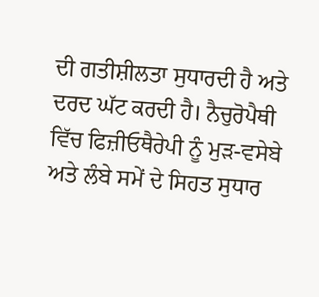ਦੀ ਗਤੀਸ਼ੀਲਤਾ ਸੁਧਾਰਦੀ ਹੈ ਅਤੇ ਦਰਦ ਘੱਟ ਕਰਦੀ ਹੈ। ਨੈਚੁਰੋਪੈਥੀ ਵਿੱਚ ਫਿਜ਼ੀਓਥੈਰੇਪੀ ਨੂੰ ਮੁੜ-ਵਸੇਬੇ ਅਤੇ ਲੰਬੇ ਸਮੇਂ ਦੇ ਸਿਹਤ ਸੁਧਾਰ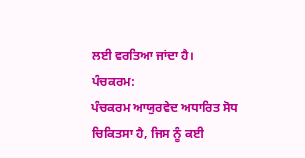ਲਈ ਵਰਤਿਆ ਜਾਂਦਾ ਹੈ।
ਪੰਚਕਰਮ:
ਪੰਚਕਰਮ ਆਯੁਰਵੇਦ ਅਧਾਰਿਤ ਸੋਧ ਚਿਕਿਤਸਾ ਹੈ, ਜਿਸ ਨੂੰ ਕਈ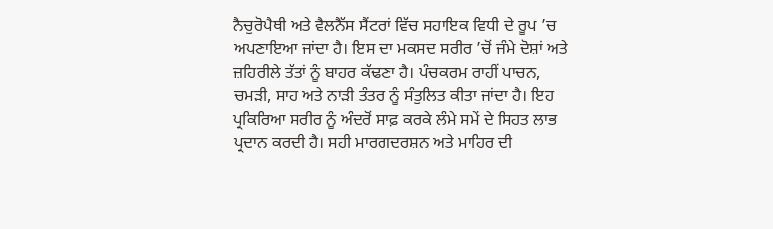ਨੈਚੁਰੋਪੈਥੀ ਅਤੇ ਵੈਲਨੈੱਸ ਸੈਂਟਰਾਂ ਵਿੱਚ ਸਹਾਇਕ ਵਿਧੀ ਦੇ ਰੂਪ ’ਚ ਅਪਣਾਇਆ ਜਾਂਦਾ ਹੈ। ਇਸ ਦਾ ਮਕਸਦ ਸਰੀਰ ’ਚੋਂ ਜੰਮੇ ਦੋਸ਼ਾਂ ਅਤੇ ਜ਼ਹਿਰੀਲੇ ਤੱਤਾਂ ਨੂੰ ਬਾਹਰ ਕੱਢਣਾ ਹੈ। ਪੰਚਕਰਮ ਰਾਹੀਂ ਪਾਚਨ, ਚਮੜੀ, ਸਾਹ ਅਤੇ ਨਾੜੀ ਤੰਤਰ ਨੂੰ ਸੰਤੁਲਿਤ ਕੀਤਾ ਜਾਂਦਾ ਹੈ। ਇਹ ਪ੍ਰਕਿਰਿਆ ਸਰੀਰ ਨੂੰ ਅੰਦਰੋਂ ਸਾਫ਼ ਕਰਕੇ ਲੰਮੇ ਸਮੇਂ ਦੇ ਸਿਹਤ ਲਾਭ ਪ੍ਰਦਾਨ ਕਰਦੀ ਹੈ। ਸਹੀ ਮਾਰਗਦਰਸ਼ਨ ਅਤੇ ਮਾਹਿਰ ਦੀ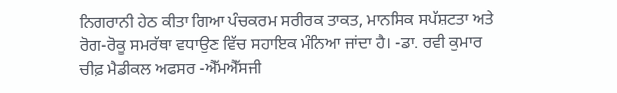ਨਿਗਰਾਨੀ ਹੇਠ ਕੀਤਾ ਗਿਆ ਪੰਚਕਰਮ ਸਰੀਰਕ ਤਾਕਤ, ਮਾਨਸਿਕ ਸਪੱਸ਼ਟਤਾ ਅਤੇ ਰੋਗ-ਰੋਕੂ ਸਮਰੱਥਾ ਵਧਾਉਣ ਵਿੱਚ ਸਹਾਇਕ ਮੰਨਿਆ ਜਾਂਦਾ ਹੈ। -ਡਾ. ਰਵੀ ਕੁਮਾਰ ਚੀਫ਼ ਮੈਡੀਕਲ ਅਫਸਰ -ਐੱਮਐੱਸਜੀ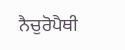ਨੈਚੁਰੋਪੈਥੀ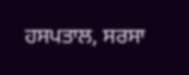ਹਸਪਤਾਲ, ਸਰਸਾ